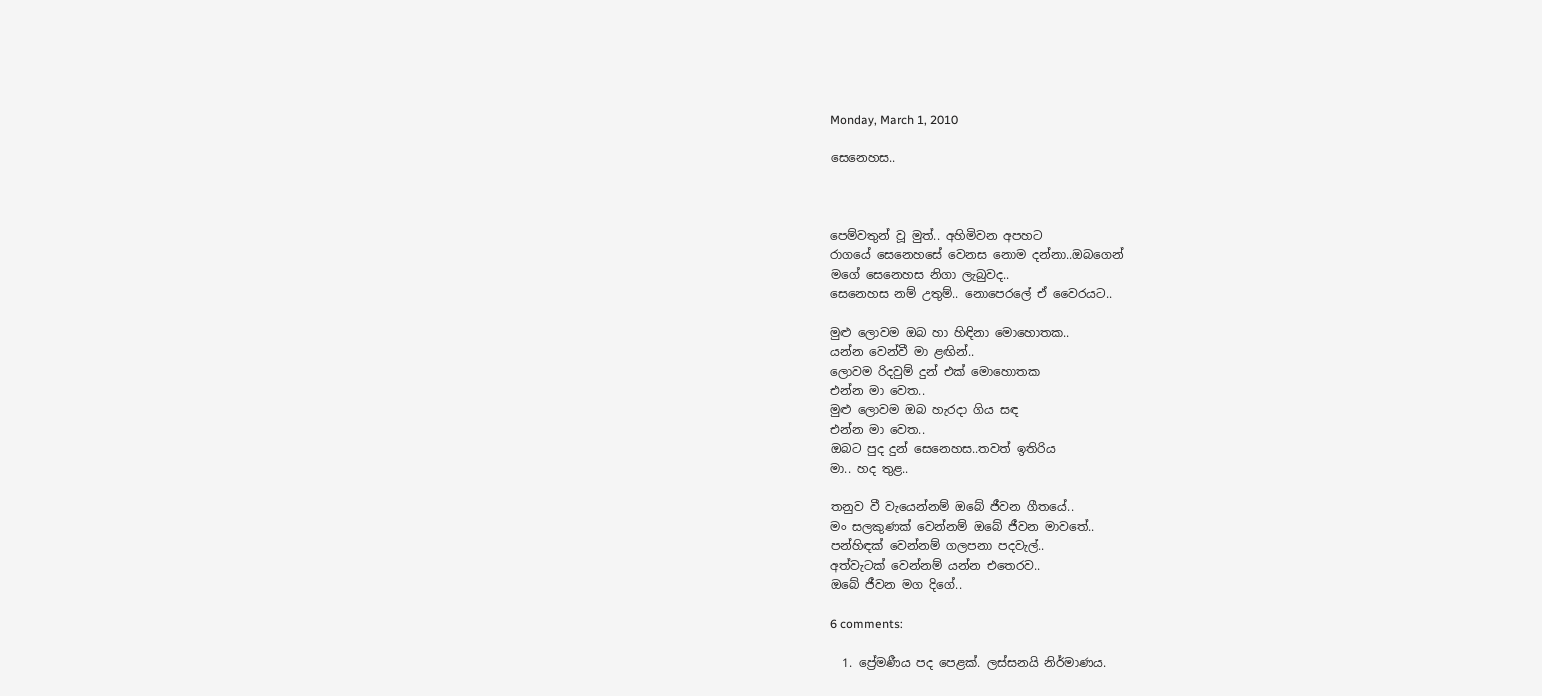Monday, March 1, 2010

සෙනෙහස..



පෙම්වතුන් වූ මුත්.. අහිමිවන අපහට
රාගයේ සෙනෙහසේ වෙනස නොම දන්නා..ඔබගෙන්
මගේ සෙනෙහස නිගා ලැබුවද..
සෙනෙහස නම් උතුම්.. නොපෙරලේ ඒ වෛරයට..

මුළු ලොවම ඔබ හා හිඳිනා මොහොතක..
යන්න වෙන්වී මා ළඟින්..
ලොවම රිදවුම් දුන් එක් මොහොතක
එන්න මා වෙත..
මුළු ලොවම ඔබ හැරදා ගිය සඳ
එන්න මා වෙත..
ඔබට පුද දුන් සෙනෙහස..තවත් ඉතිරිය
මා.. හද තුළ..

තනුව වී වැයෙන්නම් ඔබේ ජීවන ගීතයේ..
මං සලකුණක් වෙන්නම් ඔබේ ජීවන මාවතේ..
පන්හිඳක් වෙන්නම් ගලපනා පදවැල්..
අත්වැටක් වෙන්නම් යන්න එතෙරව..
ඔබේ ජීවන මග දිගේ..

6 comments:

  1. ප්‍රේමණීය පද පෙළක්. ලස්සනයි නිර්මාණය.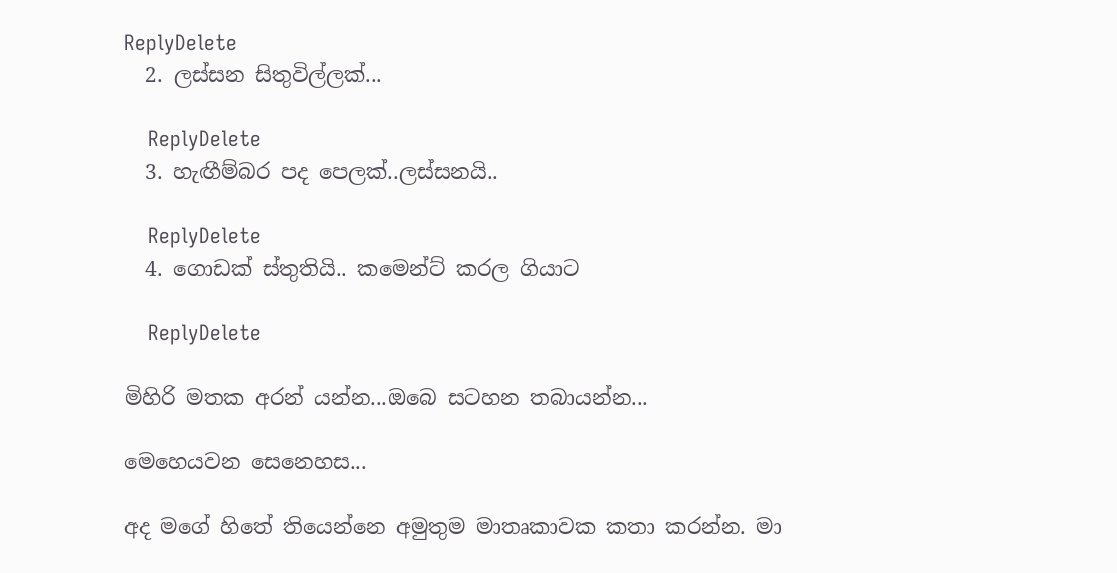ReplyDelete
  2. ලස්සන සිතුවිල්ලක්...

    ReplyDelete
  3. හැඟීම්බර පද පෙලක්..ලස්සනයි..

    ReplyDelete
  4. ගොඩක් ස්තුතියි.. කමෙන්ට් කරල ගියාට

    ReplyDelete

මිහිරි මතක අරන් යන්න...ඔබෙ සටහන තබායන්න...

මෙහෙයවන සෙනෙහස...

අද මගේ හිතේ තියෙන්නෙ අමුතුම මාතෘකාවක කතා කරන්න. මා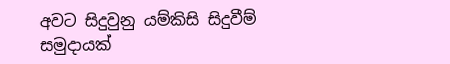අවට සිදුවුනු යම්කිසි සිදුවීම් සමුදායක්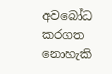අවබෝධ කරගත නොහැකි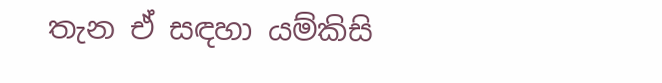තැන ඒ සඳහා යම්කිසි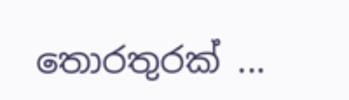තොරතුරක් ...